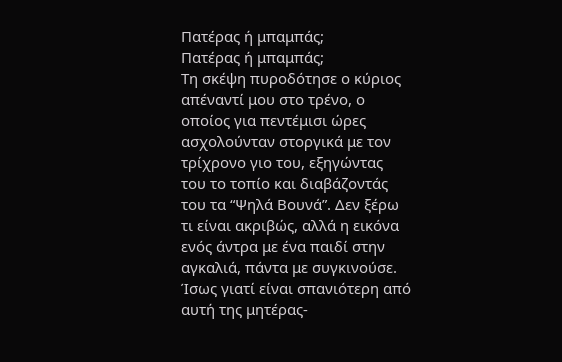Πατέρας ή μπαμπάς;
Πατέρας ή μπαμπάς;
Τη σκέψη πυροδότησε ο κύριος απέναντί μου στο τρένο, ο οποίος για πεντέμισι ώρες ασχολούνταν στοργικά με τον τρίχρονο γιο του, εξηγώντας του το τοπίο και διαβάζοντάς του τα “Ψηλά Βουνά”. Δεν ξέρω τι είναι ακριβώς, αλλά η εικόνα ενός άντρα με ένα παιδί στην αγκαλιά, πάντα με συγκινούσε. Ίσως γιατί είναι σπανιότερη από αυτή της μητέρας-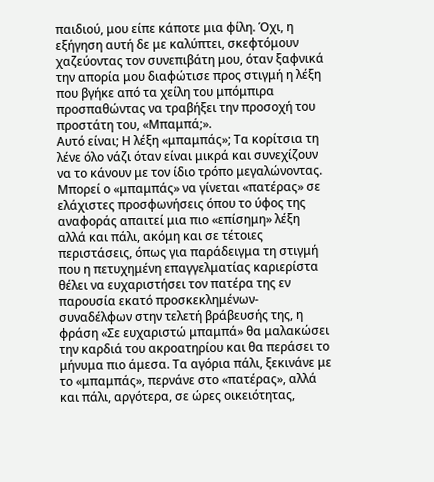παιδιού, μου είπε κάποτε μια φίλη. Όχι, η εξήγηση αυτή δε με καλύπτει, σκεφτόμουν χαζεύοντας τον συνεπιβάτη μου, όταν ξαφνικά την απορία μου διαφώτισε προς στιγμή η λέξη που βγήκε από τα χείλη του μπόμπιρα προσπαθώντας να τραβήξει την προσοχή του προστάτη του, «Μπαμπά;».
Αυτό είναι; Η λέξη «μπαμπάς»; Τα κορίτσια τη λένε όλο νάζι όταν είναι μικρά και συνεχίζουν να το κάνουν με τον ίδιο τρόπο μεγαλώνοντας. Μπορεί ο «μπαμπάς» να γίνεται «πατέρας» σε ελάχιστες προσφωνήσεις όπου το ύφος της αναφοράς απαιτεί μια πιο «επίσημη» λέξη αλλά και πάλι, ακόμη και σε τέτοιες περιστάσεις, όπως για παράδειγμα τη στιγμή που η πετυχημένη επαγγελματίας καριερίστα θέλει να ευχαριστήσει τον πατέρα της εν παρουσία εκατό προσκεκλημένων-συναδέλφων στην τελετή βράβευσής της, η φράση «Σε ευχαριστώ μπαμπά» θα μαλακώσει την καρδιά του ακροατηρίου και θα περάσει το μήνυμα πιο άμεσα. Τα αγόρια πάλι, ξεκινάνε με το «μπαμπάς», περνάνε στο «πατέρας», αλλά και πάλι, αργότερα, σε ώρες οικειότητας,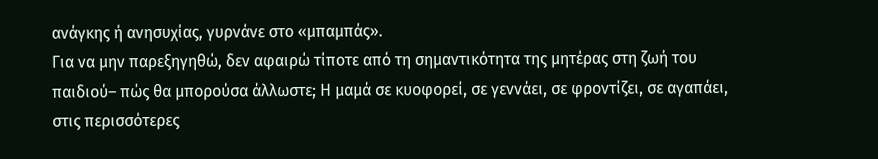ανάγκης ή ανησυχίας, γυρνάνε στο «μπαμπάς».
Για να μην παρεξηγηθώ, δεν αφαιρώ τίποτε από τη σημαντικότητα της μητέρας στη ζωή του παιδιού– πώς θα μπορούσα άλλωστε; Η μαμά σε κυοφορεί, σε γεννάει, σε φροντίζει, σε αγαπάει, στις περισσότερες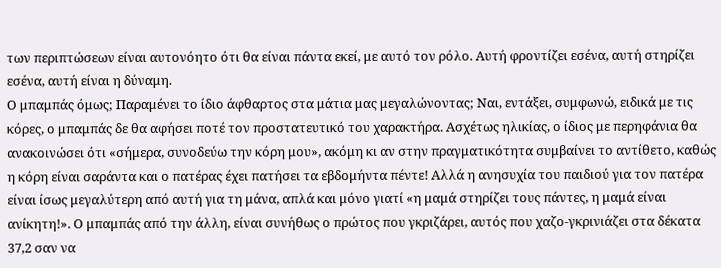των περιπτώσεων είναι αυτονόητο ότι θα είναι πάντα εκεί, με αυτό τον ρόλο. Αυτή φροντίζει εσένα, αυτή στηρίζει εσένα, αυτή είναι η δύναμη.
Ο μπαμπάς όμως; Παραμένει το ίδιο άφθαρτος στα μάτια μας μεγαλώνοντας; Ναι, εντάξει, συμφωνώ, ειδικά με τις κόρες, ο μπαμπάς δε θα αφήσει ποτέ τον προστατευτικό του χαρακτήρα. Ασχέτως ηλικίας, ο ίδιος με περηφάνια θα ανακοινώσει ότι «σήμερα, συνοδεύω την κόρη μου», ακόμη κι αν στην πραγματικότητα συμβαίνει το αντίθετο, καθώς η κόρη είναι σαράντα και ο πατέρας έχει πατήσει τα εβδομήντα πέντε! Αλλά η ανησυχία του παιδιού για τον πατέρα είναι ίσως μεγαλύτερη από αυτή για τη μάνα, απλά και μόνο γιατί «η μαμά στηρίζει τους πάντες, η μαμά είναι ανίκητη!». Ο μπαμπάς από την άλλη, είναι συνήθως ο πρώτος που γκριζάρει, αυτός που χαζο-γκρινιάζει στα δέκατα 37,2 σαν να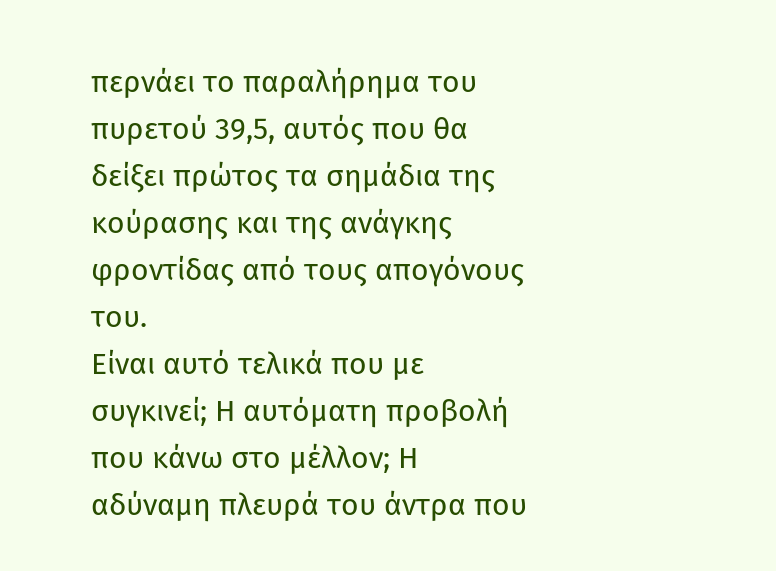περνάει το παραλήρημα του πυρετού 39,5, αυτός που θα δείξει πρώτος τα σημάδια της κούρασης και της ανάγκης φροντίδας από τους απογόνους του.
Είναι αυτό τελικά που με συγκινεί; Η αυτόματη προβολή που κάνω στο μέλλον; Η αδύναμη πλευρά του άντρα που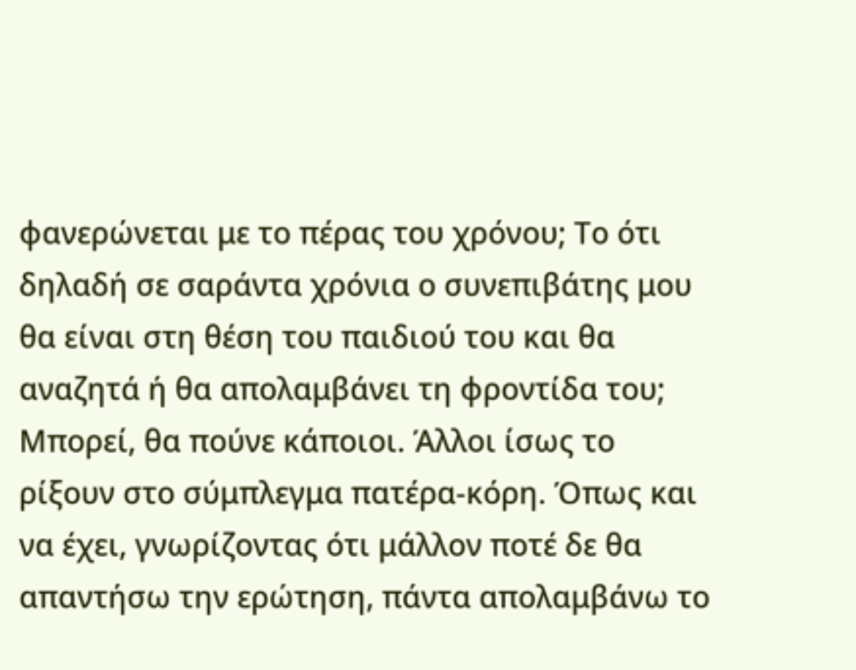φανερώνεται με το πέρας του χρόνου; Το ότι δηλαδή σε σαράντα χρόνια ο συνεπιβάτης μου θα είναι στη θέση του παιδιού του και θα αναζητά ή θα απολαμβάνει τη φροντίδα του;
Μπορεί, θα πούνε κάποιοι. Άλλοι ίσως το ρίξουν στο σύμπλεγμα πατέρα-κόρη. Όπως και να έχει, γνωρίζοντας ότι μάλλον ποτέ δε θα απαντήσω την ερώτηση, πάντα απολαμβάνω το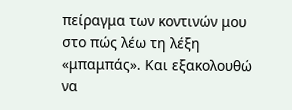πείραγμα των κοντινών μου στο πώς λέω τη λέξη «μπαμπάς». Και εξακολουθώ να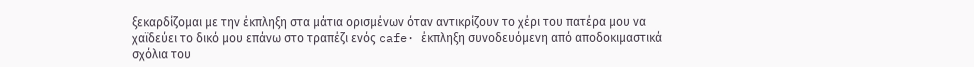ξεκαρδίζομαι με την έκπληξη στα μάτια ορισμένων όταν αντικρίζουν το χέρι του πατέρα μου να χαϊδεύει το δικό μου επάνω στο τραπέζι ενός cafe· έκπληξη συνοδευόμενη από αποδοκιμαστικά σχόλια του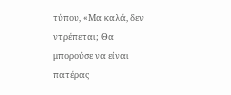τύπου, «Μα καλά, δεν ντρέπεται; Θα μπορούσε να είναι πατέρας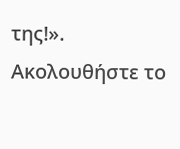της!».
Ακολουθήστε το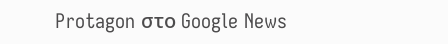Protagon στο Google News